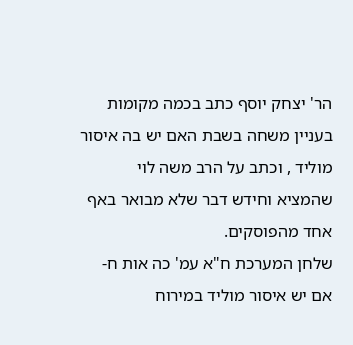הר' יצחק יוסף כתב בכמה מקומות בעניין משחה בשבת האם יש בה איסור מוליד , וכתב על הרב משה לוי שהמציא וחידש דבר שלא מבואר באף אחד מהפוסקים.
שלחן המערכת ח"א עמ' כה אות ח- אם יש איסור מוליד במירוח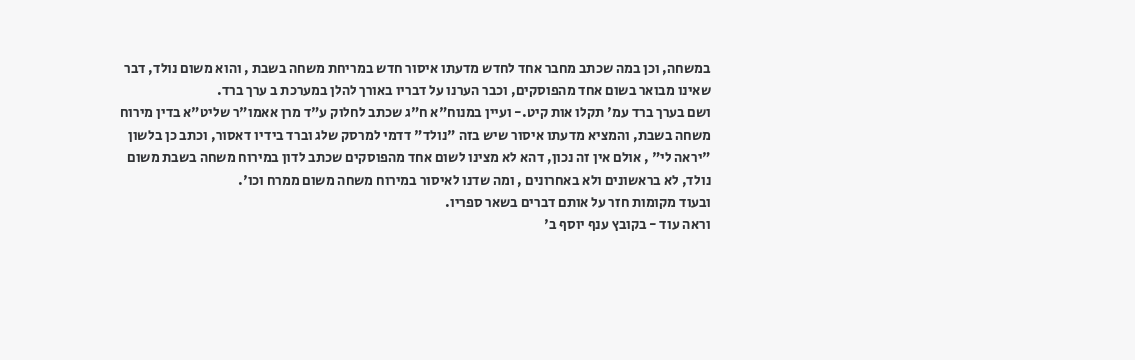במשחה, וכן במה שכתב מחבר אחד לחדש מדעתו איסור חדש במריחת משחה בשבת , והוא משום נולד, דבר שאינו מבואר בשום אחד מהפוסקים, וכבר הערנו על דבריו באורך להלן במערכת ב ערך ברד.
ושם בערך ברד עמ' תקלו אות קיט.- ועיין במנוח"א ח"ג שכתב לחלוק ע"ד מרן אאמו"ר שליט"א בדין מירוח משחה בשבת, והמציא מדעתו איסור שיש בזה "נולד" דדמי למרסק שלג וברד בידיו דאסור, וכתב כן בלשון "יראה לי" , אולם אין זה נכון, דהא לא מצינו לשום אחד מהפוסקים שכתב לדון במירוח משחה בשבת משום נולד, לא בראשונים ולא באחרונים , ומה שדנו לאיסור במירוח משחה משום ממרח וכו'.
ובעוד מקומות חזר על אותם דברים בשאר ספריו.
וראה עוד - בקובץ ענף יוסף ב'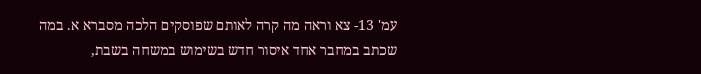עמ' 13- צא וראה מה קרה לאותם שפוסקים הלכה מסברא א. במה שכתב במחבר אחד איסור חדש בשימוש במשחה בשבת,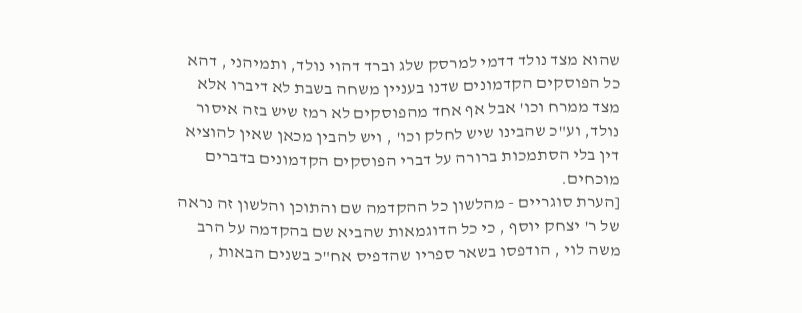שהוא מצד נולד דדמי למרסק שלג וברד דהוי נולד, ותמיהני , דהא כל הפוסקים הקדמונים שדנו בעניין משחה בשבת לא דיברו אלא מצד ממרח וכו' אבל אף אחד מהפוסקים לא רמז שיש בזה איסור נולד, וע"כ שהבינו שיש לחלק וכו' , ויש להבין מכאן שאין להוציא דין בלי הסתמכות ברורה על דברי הפוסקים הקדמונים בדברים מוכחים.
[הערת סוגריים - מהלשון כל ההקדמה שם והתוכן והלשון זה נראה של ר' יצחק יוסף , כי כל הדוגמאות שהביא שם בהקדמה על הרב משה לוי , הודפסו בשאר ספריו שהדפיס אח"כ בשנים הבאות ,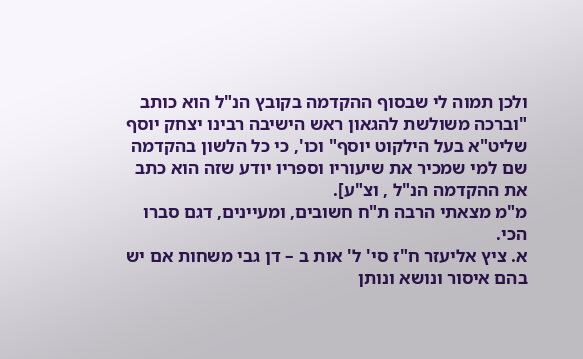ולכן תמוה לי שבסוף ההקדמה בקובץ הנ"ל הוא כותב "וברכה משולשת להגאון ראש הישיבה רבינו יצחק יוסף שליט"א בעל הילקוט יוסף" וכו', כי כל הלשון בהקדמה שם למי שמכיר את שיעוריו וספריו יודע שזה הוא כתב את ההקדמה הנ"ל , וצ"ע].
מ"מ מצאתי הרבה ת"ח חשובים, ומעיינים, דגם סברו הכי.
א. ציץ אליעזר ח"ז סי' ל' אות ב – דן גבי משחות אם יש בהם איסור ונושא ונותן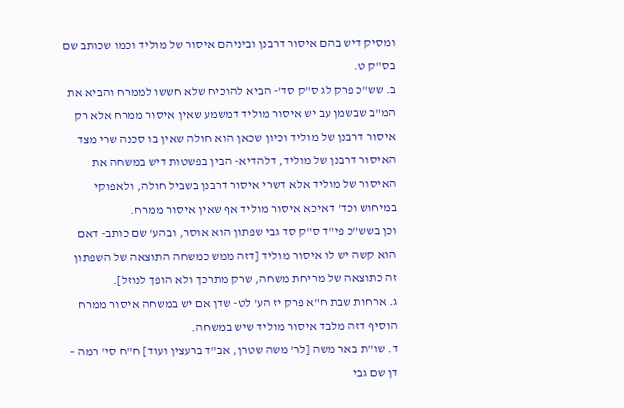ומסיק דיש בהם איסור דרבנן וביניהם איסור של מוליד וכמו שכותב שם בס"ק ט.
ב. שש"כ פרק לג ס"ק סד'- הביא להוכיח שלא חששו לממרח והביא את המ"ב שבשמן עב יש איסור מוליד דמשמע שאין איסור ממרח אלא רק איסור דרבנן של מוליד וכיון שכאן הוא חולה שאין בו סכנה שרי מצד האיסור דרבנן של מוליד, דלהדיא- הבין בפשטות דיש במשחה את האיסור של מוליד אלא דשרי איסור דרבנן בשביל חולה, ולאפוקי במיחוש וכד' דאיכא איסור מוליד אף שאין איסור ממרח.
וכן בשש"כ פי"ד ס"ק סד גבי שפתון הוא אוסר, ובהע' שם כותב- דאם הוא קשה יש לו איסור מוליד [דזה ממש כמשחה התוצאה של השפתון זה כתוצאה של מריחת משחה, שרק מתרכך ולא הופך לנוזל].
ג. ארחות שבת ח"א פרק יז הע' לט- שדן אם יש במשחה איסור ממרח הוסיף דזה מלבד איסור מוליד שיש במשחה.
ד. שו"ת באר משה [לר' משה שטרן, אב"ד ברעצין ועוד] ח"ח סי' רמה – דן שם גבי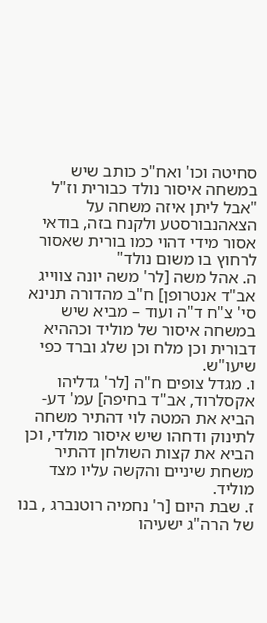סחיטה וכו' ואח"כ כותב שיש במשחה איסור נולד כבורית וז"ל "אבל ליתן איזה משחה על הצאהנבורסטע ולקנח בזה, בודאי אסור מידי דהוי כמו בורית שאסור לרחוץ בו משום נולד"
ה. אהל משה [לר' משה יונה צווייג אב"ד אנטרופן] ח"ב מהדורה תנינא סי' צ"ח ד"ה ועוד – מביא שיש במשחה איסור של מוליד וכההיא דבורית וכן מלח וכן שלג וברד כפי שיעו"ש.
ו. מגדל צופים ח"ה [לר' גדליהו אקסלרוד, אב"ד בחיפה] עמ' דע- הביא את המטה לוי דהתיר משחה לתינוק ודחהו שיש איסור מולדי, וכן הביא את קצות השולחן דהתיר משחת שיניים והקשה עליו מצד מוליד.
ז. שבת היום [ר' נחמיה רוטנברג , בנו של הרה"ג ישעיהו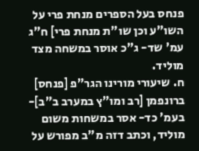פנחס בעל הספרים מנחת פרי על השו"ע וכן שו"ת מנחת פרי] ח"ג עמ' שד- ג"כ אוסר במשחה מצד מוליד.
ח. שיעורי מורינו הגר"פ [פנחס] ברונפמן [רב ומו"ץ במערב ב"ב]- בעמ' כד- אסר במשחות משום מוליד, וכתב דזה מ"ב מפורש על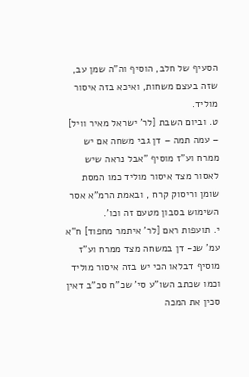הסעיף של חלב, הוסיף וה"ה שמן עב, שזה בעצם משחות, ואיכא בזה איסור מוליד.
ט. וביום השבת [לר' ישראל מאיר וויל] – עמה תמה – דן גבי משחה אם יש ממרח וע"ז מוסיף "אבל נראה שיש לאסור מצד איסור מוליד כמו המסת שומן וריסוק קרח , ובאמת הרמ"א אסר השימוש בסבון מטעם זה וכו'.
י. תועפות ראם [לר' איתמר מחפוד] ח"א עמ' שנ- דן במשחה מצד ממרח וע"ז מוסיף דבלאו הכי יש בזה איסור מוליד וכמו שכתב השו"ע סי' שכ"ח סכ"ב דאין סכין את המכה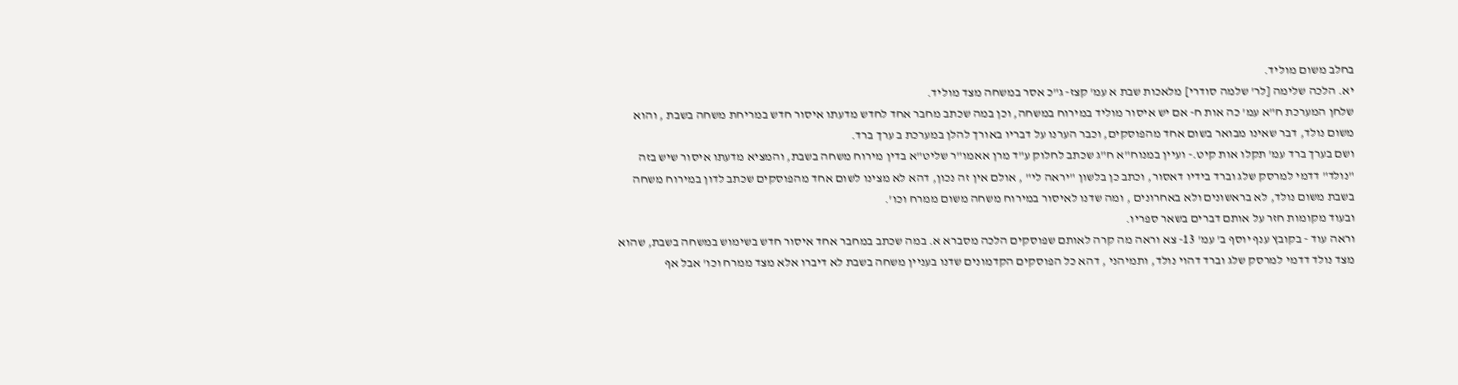בחלב משום מוליד.
יא. הלכה שלימה [לר' שלמה סודרי] מלאכות שבת א עמ' קצז- ג"כ אסר במשחה מצד מוליד.
שלחן המערכת ח"א עמ' כה אות ח- אם יש איסור מוליד במירוח במשחה, וכן במה שכתב מחבר אחד לחדש מדעתו איסור חדש במריחת משחה בשבת , והוא משום נולד, דבר שאינו מבואר בשום אחד מהפוסקים, וכבר הערנו על דבריו באורך להלן במערכת ב ערך ברד.
ושם בערך ברד עמ' תקלו אות קיט.- ועיין במנוח"א ח"ג שכתב לחלוק ע"ד מרן אאמו"ר שליט"א בדין מירוח משחה בשבת, והמציא מדעתו איסור שיש בזה "נולד" דדמי למרסק שלג וברד בידיו דאסור, וכתב כן בלשון "יראה לי" , אולם אין זה נכון, דהא לא מצינו לשום אחד מהפוסקים שכתב לדון במירוח משחה בשבת משום נולד, לא בראשונים ולא באחרונים , ומה שדנו לאיסור במירוח משחה משום ממרח וכו'.
ובעוד מקומות חזר על אותם דברים בשאר ספריו.
וראה עוד - בקובץ ענף יוסף ב' עמ' 13- צא וראה מה קרה לאותם שפוסקים הלכה מסברא א. במה שכתב במחבר אחד איסור חדש בשימוש במשחה בשבת, שהוא מצד נולד דדמי למרסק שלג וברד דהוי נולד, ותמיהני , דהא כל הפוסקים הקדמונים שדנו בעניין משחה בשבת לא דיברו אלא מצד ממרח וכו' אבל אף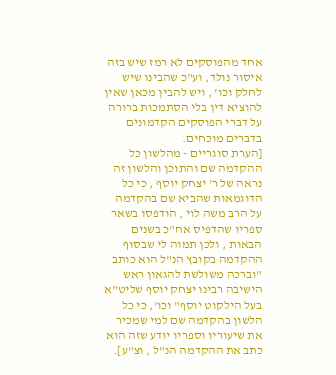אחד מהפוסקים לא רמז שיש בזה איסור נולד, וע"כ שהבינו שיש לחלק וכו' , ויש להבין מכאן שאין להוציא דין בלי הסתמכות ברורה על דברי הפוסקים הקדמונים בדברים מוכחים.
[הערת סוגריים - מהלשון כל ההקדמה שם והתוכן והלשון זה נראה של ר' יצחק יוסף , כי כל הדוגמאות שהביא שם בהקדמה על הרב משה לוי , הודפסו בשאר ספריו שהדפיס אח"כ בשנים הבאות , ולכן תמוה לי שבסוף ההקדמה בקובץ הנ"ל הוא כותב "וברכה משולשת להגאון ראש הישיבה רבינו יצחק יוסף שליט"א בעל הילקוט יוסף" וכו', כי כל הלשון בהקדמה שם למי שמכיר את שיעוריו וספריו יודע שזה הוא כתב את ההקדמה הנ"ל , וצ"ע].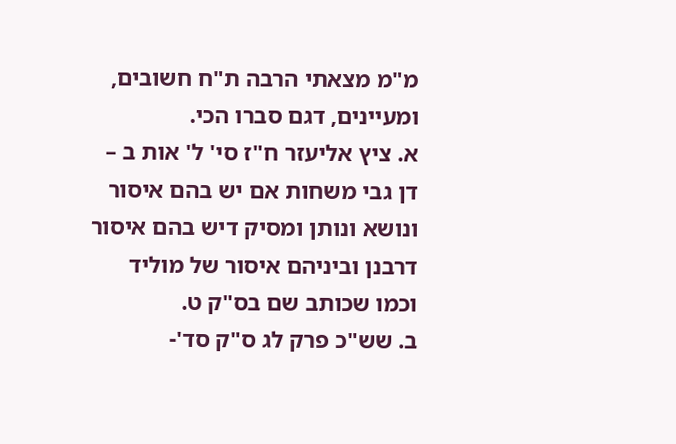מ"מ מצאתי הרבה ת"ח חשובים, ומעיינים, דגם סברו הכי.
א. ציץ אליעזר ח"ז סי' ל' אות ב – דן גבי משחות אם יש בהם איסור ונושא ונותן ומסיק דיש בהם איסור דרבנן וביניהם איסור של מוליד וכמו שכותב שם בס"ק ט.
ב. שש"כ פרק לג ס"ק סד'-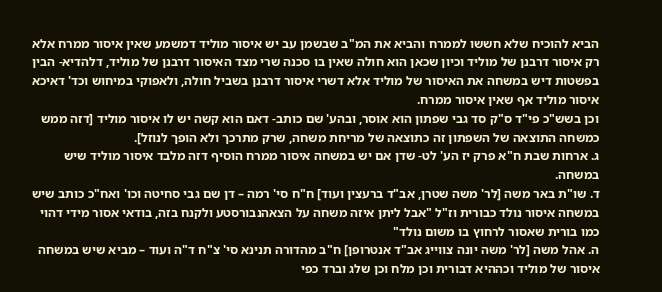הביא להוכיח שלא חששו לממרח והביא את המ"ב שבשמן עב יש איסור מוליד דמשמע שאין איסור ממרח אלא רק איסור דרבנן של מוליד וכיון שכאן הוא חולה שאין בו סכנה שרי מצד האיסור דרבנן של מוליד, דלהדיא- הבין בפשטות דיש במשחה את האיסור של מוליד אלא דשרי איסור דרבנן בשביל חולה, ולאפוקי במיחוש וכד' דאיכא איסור מוליד אף שאין איסור ממרח.
וכן בשש"כ פי"ד ס"ק סד גבי שפתון הוא אוסר, ובהע' שם כותב- דאם הוא קשה יש לו איסור מוליד [דזה ממש כמשחה התוצאה של השפתון זה כתוצאה של מריחת משחה, שרק מתרכך ולא הופך לנוזל].
ג. ארחות שבת ח"א פרק יז הע' לט- שדן אם יש במשחה איסור ממרח הוסיף דזה מלבד איסור מוליד שיש במשחה.
ד. שו"ת באר משה [לר' משה שטרן, אב"ד ברעצין ועוד] ח"ח סי' רמה – דן שם גבי סחיטה וכו' ואח"כ כותב שיש במשחה איסור נולד כבורית וז"ל "אבל ליתן איזה משחה על הצאהנבורסטע ולקנח בזה, בודאי אסור מידי דהוי כמו בורית שאסור לרחוץ בו משום נולד"
ה. אהל משה [לר' משה יונה צווייג אב"ד אנטרופן] ח"ב מהדורה תנינא סי' צ"ח ד"ה ועוד – מביא שיש במשחה איסור של מוליד וכההיא דבורית וכן מלח וכן שלג וברד כפי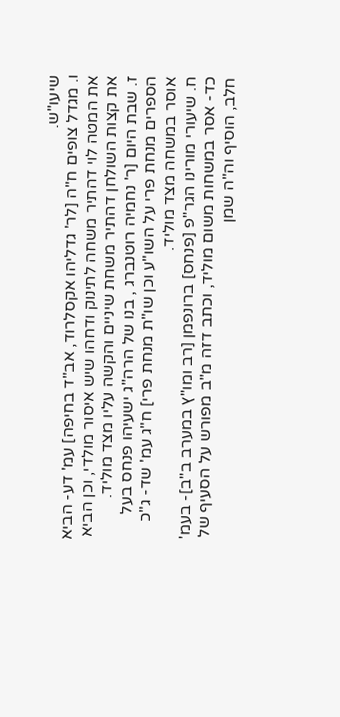שיעו"ש.
ו. מגדל צופים ח"ה [לר' גדליהו אקסלרוד, אב"ד בחיפה] עמ' דע- הביא את המטה לוי דהתיר משחה לתינוק ודחהו שיש איסור מולדי, וכן הביא את קצות השולחן דהתיר משחת שיניים והקשה עליו מצד מוליד.
ז. שבת היום [ר' נחמיה רוטנברג , בנו של הרה"ג ישעיהו פנחס בעל הספרים מנחת פרי על השו"ע וכן שו"ת מנחת פרי] ח"ג עמ' שד- ג"כ אוסר במשחה מצד מוליד.
ח. שיעורי מורינו הגר"פ [פנחס] ברונפמן [רב ומו"ץ במערב ב"ב]- בעמ' כד- אסר במשחות משום מוליד, וכתב דזה מ"ב מפורש על הסעיף של חלב, הוסיף וה"ה שמן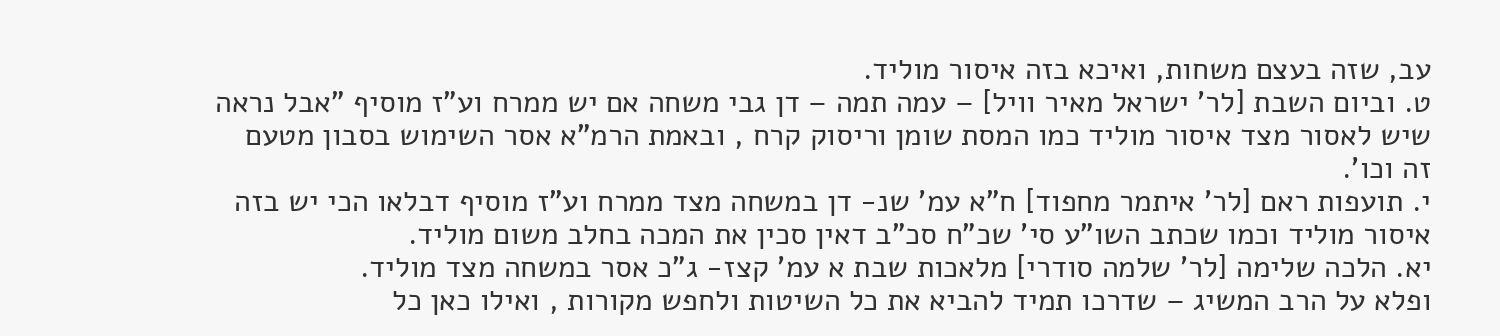עב, שזה בעצם משחות, ואיכא בזה איסור מוליד.
ט. וביום השבת [לר' ישראל מאיר וויל] – עמה תמה – דן גבי משחה אם יש ממרח וע"ז מוסיף "אבל נראה שיש לאסור מצד איסור מוליד כמו המסת שומן וריסוק קרח , ובאמת הרמ"א אסר השימוש בסבון מטעם זה וכו'.
י. תועפות ראם [לר' איתמר מחפוד] ח"א עמ' שנ- דן במשחה מצד ממרח וע"ז מוסיף דבלאו הכי יש בזה איסור מוליד וכמו שכתב השו"ע סי' שכ"ח סכ"ב דאין סכין את המכה בחלב משום מוליד.
יא. הלכה שלימה [לר' שלמה סודרי] מלאכות שבת א עמ' קצז- ג"כ אסר במשחה מצד מוליד.
ופלא על הרב המשיג – שדרכו תמיד להביא את כל השיטות ולחפש מקורות , ואילו כאן כל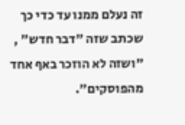זה נעלם ממנו עד כדי כך שכתב שזה "דבר חדש" , "ושזה לא הוזכר באף אחד מהפוסקים".